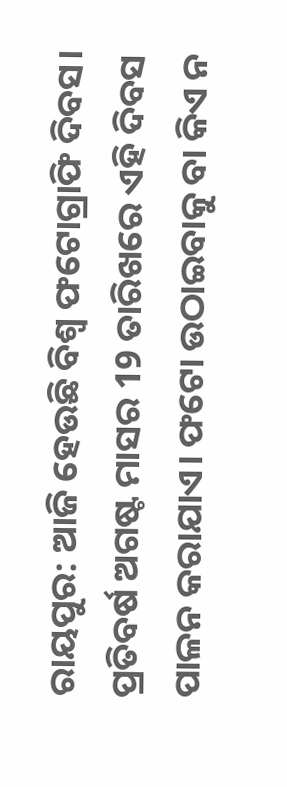ରାୟପୁର: ଆଜି ହେଉଛି ବିଶ୍ବ ଫଟୋଗ୍ରାଫି ଦିବସ। ପ୍ରତିବର୍ଷ ଅଗଷ୍ଟ ମାସର 19 ତାରିଖରେ ଏହି ଦିବସ ପାଳନ କରାଯାଏ। ଫଟୋ ଉଠାଇବାକୁ ବା କିଏ ନ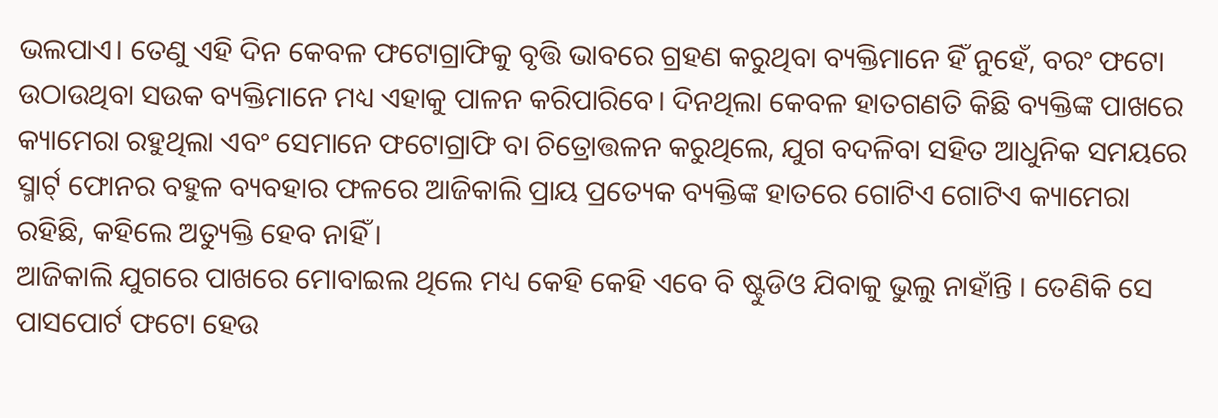ଭଲପାଏ। ତେଣୁ ଏହି ଦିନ କେବଳ ଫଟୋଗ୍ରାଫିକୁ ବୃତ୍ତି ଭାବରେ ଗ୍ରହଣ କରୁଥିବା ବ୍ୟକ୍ତିମାନେ ହିଁ ନୁହେଁ, ବରଂ ଫଟୋ ଉଠାଉଥିବା ସଉକ ବ୍ୟକ୍ତିମାନେ ମଧ୍ୟ ଏହାକୁ ପାଳନ କରିପାରିବେ। ଦିନଥିଲା କେବଳ ହାତଗଣତି କିଛି ବ୍ୟକ୍ତିଙ୍କ ପାଖରେ କ୍ୟାମେରା ରହୁଥିଲା ଏବଂ ସେମାନେ ଫଟୋଗ୍ରାଫି ବା ଚିତ୍ରୋତ୍ତଳନ କରୁଥିଲେ, ଯୁଗ ବଦଳିବା ସହିତ ଆଧୁନିକ ସମୟରେ ସ୍ମାର୍ଟ୍ ଫୋନର ବହୁଳ ବ୍ୟବହାର ଫଳରେ ଆଜିକାଲି ପ୍ରାୟ ପ୍ରତ୍ୟେକ ବ୍ୟକ୍ତିଙ୍କ ହାତରେ ଗୋଟିଏ ଗୋଟିଏ କ୍ୟାମେରା ରହିଛି, କହିଲେ ଅତ୍ୟୁକ୍ତି ହେବ ନାହିଁ।
ଆଜିକାଲି ଯୁଗରେ ପାଖରେ ମୋବାଇଲ ଥିଲେ ମଧ୍ୟ କେହି କେହି ଏବେ ବି ଷ୍ଟୁଡିଓ ଯିବାକୁ ଭୁଲୁ ନାହାଁନ୍ତି । ତେଣିକି ସେ ପାସପୋର୍ଟ ଫଟୋ ହେଉ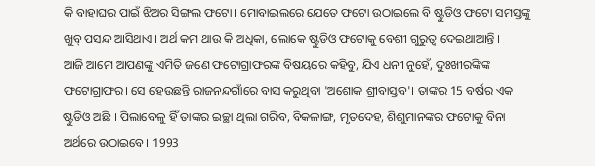କି ବାହାଘର ପାଇଁ ଝିଅର ସିଙ୍ଗଲ ଫଟୋ। ମୋବାଇଲରେ ଯେତେ ଫଟୋ ଉଠାଇଲେ ବି ଷ୍ଟୁଡିଓ ଫଟୋ ସମସ୍ତଙ୍କୁ ଖୁବ୍ ପସନ୍ଦ ଆସିଥାଏ। ଅର୍ଥ କମ ଥାଉ କି ଅଧିକା, ଲୋକେ ଷ୍ଟୁଡିଓ ଫଟୋକୁ ବେଶୀ ଗୁରୁତ୍ବ ଦେଇଥାଆନ୍ତି ।
ଆଜି ଆମେ ଆପଣଙ୍କୁ ଏମିତି ଜଣେ ଫଟୋଗ୍ରାଫରଙ୍କ ବିଷୟରେ କହିବୁ, ଯିଏ ଧନୀ ନୁହେଁ, ଦୁଃଖୀରଙ୍କିଙ୍କ ଫଟୋଗ୍ରାଫର। ସେ ହେଉଛନ୍ତି ରାଜନନ୍ଦଗାଁରେ ବାସ କରୁଥିବା 'ଅଶୋକ ଶ୍ରୀବାସ୍ତବ'। ତାଙ୍କର 15 ବର୍ଷର ଏକ ଷ୍ଟୁଡିଓ ଅଛି । ପିଲାବେଳୁ ହିଁ ତାଙ୍କର ଇଚ୍ଛା ଥିଲା ଗରିବ, ବିକଳାଙ୍ଗ, ମୃତଦେହ, ଶିଶୁମାନଙ୍କର ଫଟୋକୁ ବିନା ଅର୍ଥରେ ଉଠାଇବେ। 1993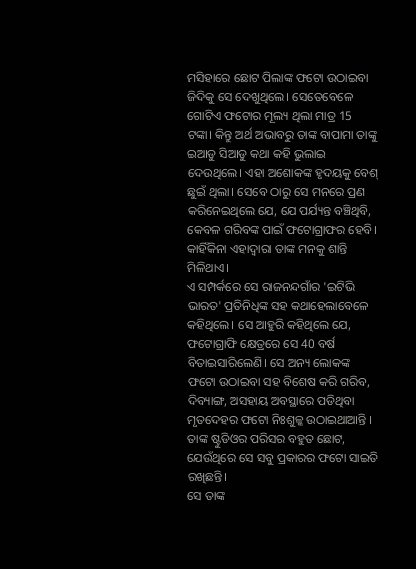ମସିହାରେ ଛୋଟ ପିଲାଙ୍କ ଫଟୋ ଉଠାଇବା ଜିଦିକୁ ସେ ଦେଖୁଥିଲେ। ସେତେବେଳେ ଗୋଟିଏ ଫଟୋର ମୂଲ୍ୟ ଥିଲା ମାତ୍ର 15 ଟଙ୍କା। କିନ୍ତୁ ଅର୍ଥ ଅଭାବରୁ ତାଙ୍କ ବାପାମା ତାଙ୍କୁ ଇଆଡୁ ସିଆଡୁ କଥା କହି ଭୁଲାଇ ଦେଉଥିଲେ। ଏହା ଅଶୋକଙ୍କ ହୃଦୟକୁ ବେଶ୍ ଛୁଇଁ ଥିଲା। ସେବେ ଠାରୁ ସେ ମନରେ ପ୍ରଣ କରିନେଇଥିଲେ ଯେ, ଯେ ପର୍ଯ୍ୟନ୍ତ ବଞ୍ଚିଥିବି, କେବଳ ଗରିବଙ୍କ ପାଇଁ ଫଟୋଗ୍ରାଫର ହେବି। କାହିଁକିନା ଏହାଦ୍ବାରା ତାଙ୍କ ମନକୁ ଶାନ୍ତି ମିଳିଥାଏ।
ଏ ସମ୍ପର୍କରେ ସେ ରାଜନନ୍ଦଗାଁର 'ଇଟିଭି ଭାରତ' ପ୍ରତିନିଧିଙ୍କ ସହ କଥାହେଲାବେଳେ କହିଥିଲେ। ସେ ଆହୁରି କହିଥିଲେ ଯେ, ଫଟୋଗ୍ରାଫି କ୍ଷେତ୍ରରେ ସେ 40 ବର୍ଷ ବିତାଇସାରିଲେଣି। ସେ ଅନ୍ୟ ଲୋକଙ୍କ ଫଟୋ ଉଠାଇବା ସହ ବିଶେଷ କରି ଗରିବ, ଦିବ୍ୟାଙ୍ଗ, ଅସହାୟ ଅବସ୍ଥାରେ ପଡିଥିବା ମୃତଦେହର ଫଟୋ ନିଃଶୁଳ୍କ ଉଠାଇଥାଆନ୍ତି । ତାଙ୍କ ଷ୍ଟୁଡିଓର ପରିସର ବହୁତ ଛୋଟ, ଯେଉଁଥିରେ ସେ ସବୁ ପ୍ରକାରର ଫଟୋ ସାଇତି ରଖିଛନ୍ତି।
ସେ ତାଙ୍କ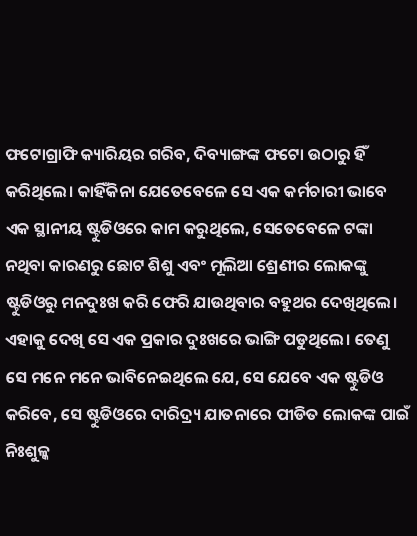ଫଟୋଗ୍ରାଫି କ୍ୟାରିୟର ଗରିବ, ଦିବ୍ୟାଙ୍ଗଙ୍କ ଫଟୋ ଉଠାରୁ ହିଁ କରିଥିଲେ। କାହିଁକିନା ଯେତେବେଳେ ସେ ଏକ କର୍ମଚାରୀ ଭାବେ ଏକ ସ୍ଥାନୀୟ ଷ୍ଟୁଡିଓରେ କାମ କରୁଥିଲେ, ସେତେବେଳେ ଟଙ୍କା ନଥିବା କାରଣରୁ ଛୋଟ ଶିଶୁ ଏବଂ ମୂଲିଆ ଶ୍ରେଣୀର ଲୋକଙ୍କୁ ଷ୍ଟୁଡିଓରୁ ମନଦୁଃଖ କରି ଫେରି ଯାଉଥିବାର ବହୁଥର ଦେଖିଥିଲେ। ଏହାକୁ ଦେଖି ସେ ଏକ ପ୍ରକାର ଦୁଃଖରେ ଭାଙ୍ଗି ପଡୁଥିଲେ। ତେଣୁ ସେ ମନେ ମନେ ଭାବିନେଇଥିଲେ ଯେ, ସେ ଯେବେ ଏକ ଷ୍ଟୁଡିଓ କରିବେ, ସେ ଷ୍ଟୁଡିଓରେ ଦାରିଦ୍ର୍ୟ ଯାତନାରେ ପୀଡିତ ଲୋକଙ୍କ ପାଇଁ ନିଃଶୁଳ୍କ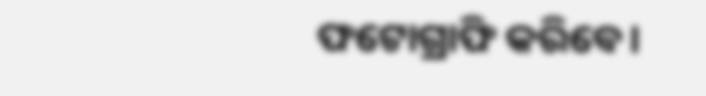ଫଟୋଗ୍ରାଫି କରିବେ।